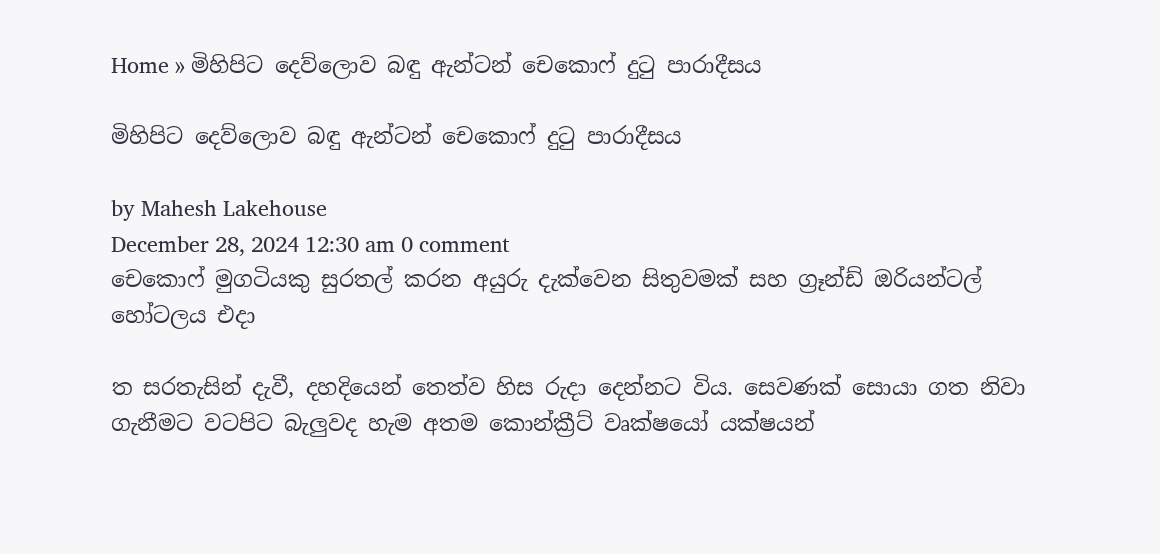Home » මිහිපිට දෙව්ලොව බඳු ඇන්ටන් චෙකොෆ් දුටු පාරාදීසය

මිහිපිට දෙව්ලොව බඳු ඇන්ටන් චෙකොෆ් දුටු පාරාදීසය

by Mahesh Lakehouse
December 28, 2024 12:30 am 0 comment
චෙකොෆ් මුගටියකු සුරතල් කරන අයුරු දැක්වෙන සිතුවමක් සහ ග්‍රෑන්ඩ් ඔරියන්ටල් හෝටලය එදා

ත සරතැසින් දැවී, දහදියෙන් තෙත්ව හිස රුදා දෙන්නට විය. සෙවණක් සොයා ගත නිවා ගැනීමට වටපිට බැලුවද හැම අතම කොන්ක්‍රීට් වෘක්ෂයෝ යක්ෂයන්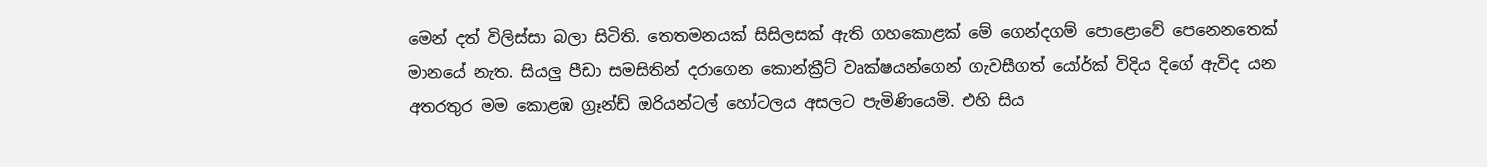මෙන් දත් විලිස්සා බලා සිටිති. තෙතමනයක් සිසිලසක් ඇති ගහකොළක් මේ ගෙන්දගම් පොළොවේ පෙනෙනතෙක් මානයේ නැත. සියලු පීඩා සමසිතින් දරාගෙන කොන්ක්‍රීට් වෘක්ෂයන්ගෙන් ගැවසීගත් යෝර්ක් විදිය දිගේ ඇවිද යන අතරතුර මම කොළඹ ග්‍රෑන්ඩ් ඔරියන්ටල් හෝටලය අසලට පැමිණියෙමි. එහි සිය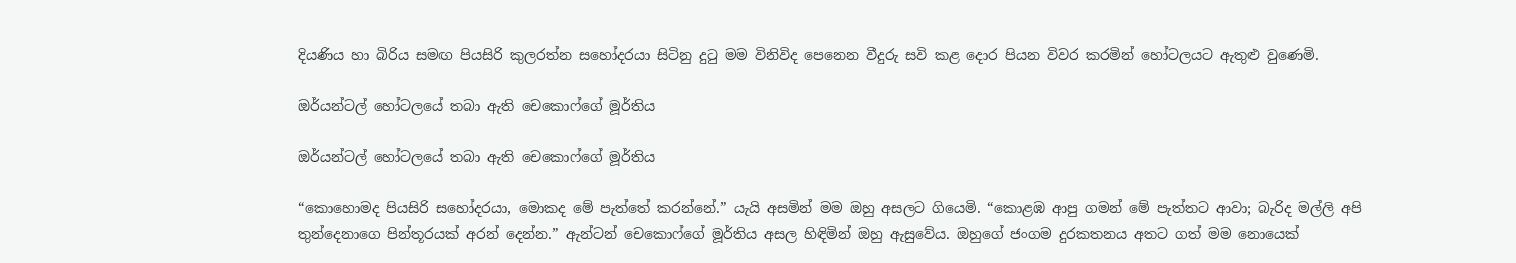දියණිය හා බිරිය සමඟ පියසිරි කුලරත්න සහෝදරයා සිටිනු දුටු මම විනිවිද පෙනෙන වීදුරු සවි කළ දොර පියන විවර කරමින් හෝටලයට ඇතුළු වුණෙමි.

ඔර්යන්ටල් හෝටලයේ තබා ඇති චෙකොෆ්ගේ මූර්තිය

ඔර්යන්ටල් හෝටලයේ තබා ඇති චෙකොෆ්ගේ මූර්තිය

“කොහොමද පියසිරි සහෝදරයා, මොකද මේ පැත්තේ කරන්නේ.” යැයි අසමින් මම ඔහු අසලට ගියෙමි. “කොළඹ ආපු ගමන් මේ පැත්තට ආවා; බැරිද මල්ලි අපි තුන්දෙනාගෙ පින්තූරයක් අරන් දෙන්න.” ඇන්ටන් චෙකොෆ්ගේ මූර්තිය අසල හිඳිමින් ඔහු ඇසුවේය. ඔහුගේ ජංගම දුරකතනය අතට ගත් මම නොයෙක්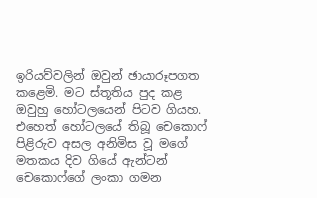ඉරියව්වලින් ඔවුන් ඡායාරූපගත කළෙමි. මට ස්තූතිය පුද කළ ඔවුහු හෝටලයෙන් පිටව ගියහ. එහෙත් හෝටලයේ තිබූ චෙකොෆ් පිළිරුව අසල අනිමිස වූ මගේ මතකය දිව ගියේ ඇන්ටන් චෙකොෆ්ගේ ලංකා ගමන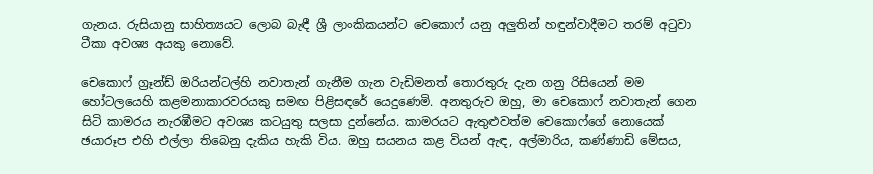ගැනය. රුසියානු සාහිත්‍යයට ලොබ බැඳී ශ්‍රී ලාංකිකයන්ට චෙකොෆ් යනු අලුතින් හඳුන්වාදීමට තරම් අටුවා ටීකා අවශ්‍ය අයකු නොවේ.

චෙකොෆ් ග්‍රෑන්ඩ් ඔරියන්ටල්හි නවාතැන් ගැනීම ගැන වැඩිමනත් තොරතුරු දැන ගනු රිසියෙන් මම හෝටලයෙහි කළමනාකාරවරයකු සමඟ පිළිසඳරේ යෙදුණෙමි. අනතුරුව ඔහු, මා චෙකොෆ් නවාතැන් ගෙන සිටි කාමරය නැරඹීමට අවශ්‍ය කටයුතු සලසා දුන්නේය. කාමරයට ඇතුළුවත්ම චෙකොෆ්ගේ නොයෙක් ඡයාරූප එහි එල්ලා තිබෙනු දැකිය හැකි විය. ඔහු සයනය කළ වියන් ඇඳ, අල්මාරිය, කණ්ණාඩි මේසය,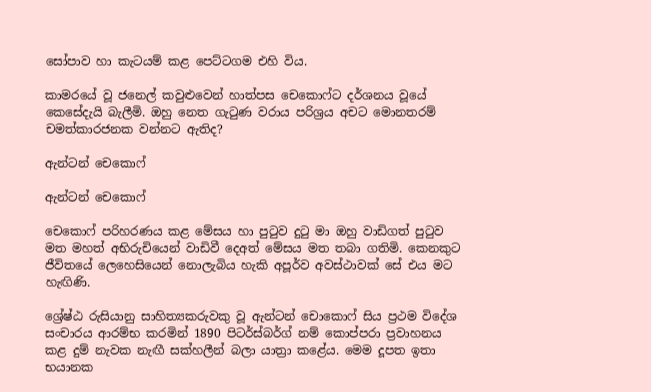සෝපාව හා කැටයම් කළ පෙට්ටගම එහි විය.

කාමරයේ වූ ජනෙල් කවුළුවෙන් හාත්පස චෙකොෆ්ට දර්ශනය වූයේ කෙසේදැයි බැලීමි. ඔහු නෙත ගැටුණ වරාය පරිශ්‍රය අචට මොනතරම් චමත්කාරජනක වන්නට ඇතිද?

ඇන්ටන් චෙකොෆ්

ඇන්ටන් චෙකොෆ්

චෙකොෆ් පරිහරණය කළ මේසය හා පුටුව දුටු මා ඔහු වාඩිගත් පුටුව මත මහත් අභිරුචියෙන් වාඩිවී දෙඅත් මේසය මත තබා ගතිමි. කෙනකුට ජීවිතයේ ලෙහෙසියෙන් නොලැබිය හැකි අපූර්ව අවස්ථාවක් සේ එය මට හැඟිණි.

ශ්‍රේෂ්ඨ රුසියානු සාහිත්‍යකරුවකු වූ ඇන්ටන් චොකොෆ් සිය ප්‍රථම විදේශ සංචාරය ආරම්භ කරමින් 1890 පිටර්ස්බර්ග් නම් කොප්පරා ප්‍රවාහනය කළ දුම් නැවක නැඟී සක්හලීන් බලා යාත්‍රා කළේය. මෙම දූපත ඉතා භයානක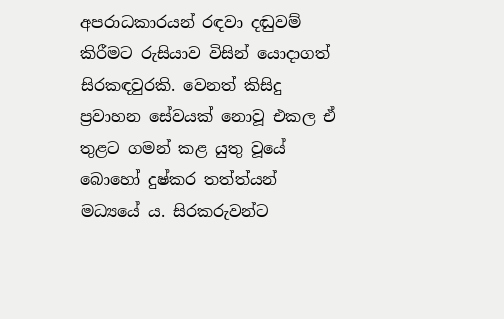අපරාධකාරයන් රඳවා දඬුවම් කිරීමට රුසියාව විසින් යොදාගත් සිරකඳවුරකි. වෙනත් කිසිදු ප්‍රවාහන සේවයක් නොවූ එකල ඒ තුළට ගමන් කළ යුතු වූයේ බොහෝ දුෂ්කර තත්ත්යන් මධ්‍යයේ ය. සිරකරුවන්ට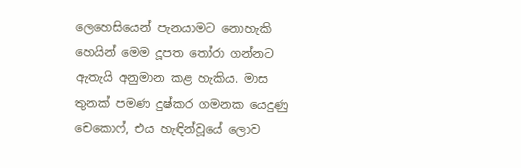ලෙහෙසියෙන් පැනයාමට නොහැකි හෙයින් මෙම දූපත තෝරා ගන්නට ඇතැයි අනුමාන කළ හැකිය. මාස තුනක් පමණ දුෂ්කර ගමනක යෙදුණු චෙකොෆ්, එය හැඳින්වූයේ ලොව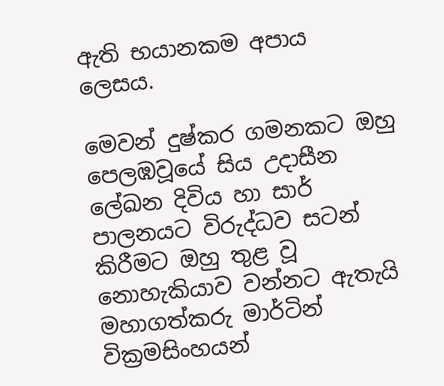ඇති භයානකම අපාය ලෙසය.

මෙවන් දුෂ්කර ගමනකට ඔහු පෙලඹවූයේ සිය උදාසීන ලේඛන දිවිය හා සාර් පාලනයට විරුද්ධව සටන් කිරීමට ඔහු තුළ වූ නොහැකියාව වන්නට ඇතැයි මහාගත්කරු මාර්ටින් වික්‍රමසිංහයන්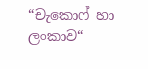“චැකොෆ් හා ලංකාව“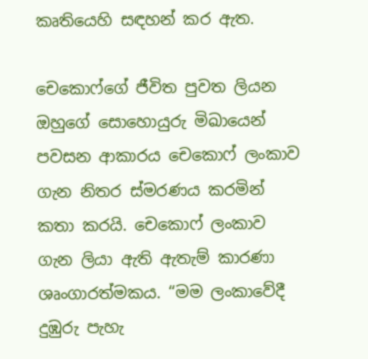කෘතියෙහි සඳහන් කර ඇත.

චෙකොෆ්ගේ ජීවිත පුවත ලියන ඔහුගේ සොහොයුරු මිඛායෙන් පවසන ආකාරය චෙකොෆ් ලංකාව ගැන නිතර ස්මරණය කරමින් කතා කරයි. චෙකොෆ් ලංකාව ගැන ලියා ඇති ඇතැම් කාරණා ශෘංගාරත්මකය. “මම ලංකාවේදී දුඹුරු පැහැ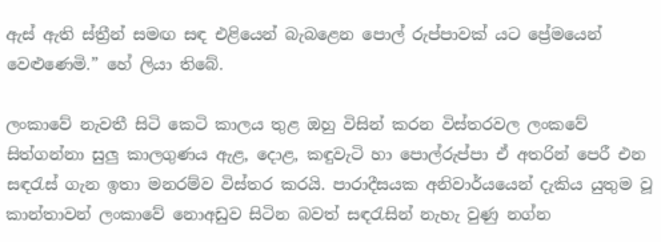ඇස් ඇති ස්ත්‍රීන් සමඟ සඳ එළියෙන් බැබළෙන පොල් රුප්පාවක් යට ප්‍රේමයෙන් වෙළුණෙමි.” හේ ලියා තිබේ.

ලංකාවේ නැවතී සිටි කෙටි කාලය තුළ ඔහු විසින් කරන විස්තරවල ලංකවේ සිත්ගන්නා සුලු කාලගුණය ඇළ, දොළ, කඳුවැටි හා පොල්රුප්පා ඒ අතරින් පෙරී එන සඳරැස් ගැන ඉතා මනරම්ව විස්තර කරයි. පාරාදීසයක අනිවාර්යයෙන් දැකිය යුතුම වූ කාන්තාවන් ලංකාවේ නොඅඩුව සිටින බවත් සඳරැසින් නැහැ වුණු නග්න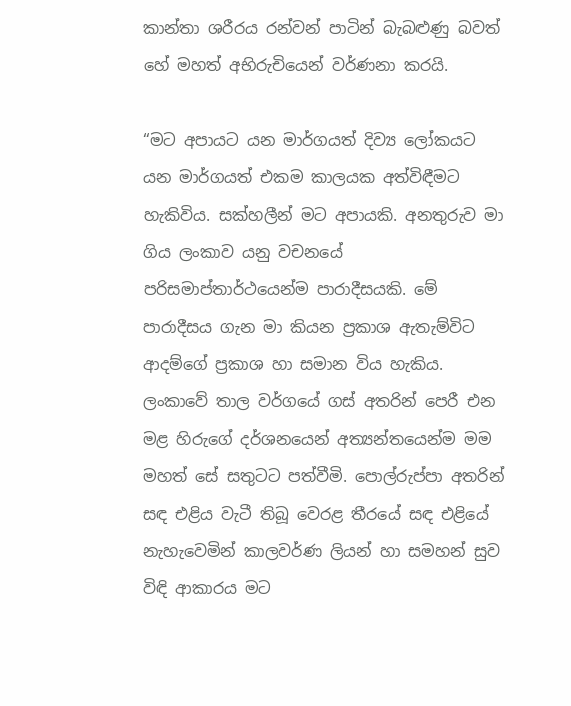කාන්තා ශරීරය රන්වන් පාටින් බැබළුණු බවත් හේ මහත් අභිරුචියෙන් වර්ණනා කරයි.

“මට අපායට යන මාර්ගයත් දිව්‍ය ලෝකයට යන මාර්ගයත් එකම කාලයක අත්විඳීමට හැකිවිය. සක්හලීන් මට අපායකි. අනතුරුව මා ගිය ලංකාව යනු වචනයේ පරිසමාප්තාර්ථයෙන්ම පාරාදීසයකි. මේ පාරාදීසය ගැන මා කියන ප්‍රකාශ ඇතැම්විට ආදම්ගේ ප්‍රකාශ හා සමාන විය හැකිය. ලංකාවේ තාල වර්ගයේ ගස් අතරින් පෙරී එන මළ හිරුගේ දර්ශනයෙන් අත්‍යන්තයෙන්ම මම මහත් සේ සතුටට පත්වීමි. පොල්රුප්පා අතරින් සඳ එළිය වැටී තිබූ වෙරළ තීරයේ සඳ එළියේ නැහැවෙමින් කාලවර්ණ ලියන් හා සමහන් සුව විඳි ආකාරය මට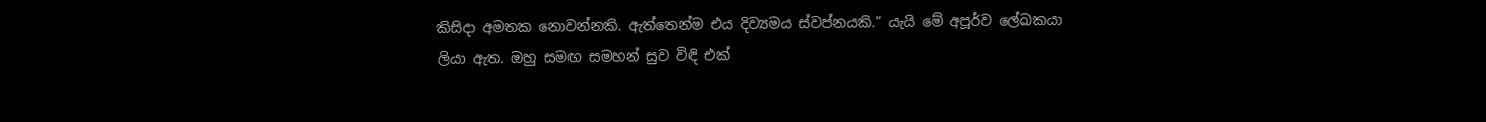කිසිදා අමතක නොවන්නකි. ඇත්තෙන්ම එය දිව්‍යමය ස්වප්නයකි.” යැයි මේ අපූර්ව ලේඛකයා ලියා ඇත. ඔහු සමඟ සමහන් සුව විඳි එක්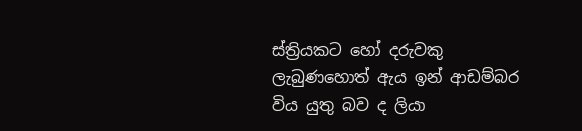ස්ත්‍රියකට හෝ දරුවකු ලැබුණහොත් ඇය ඉන් ආඩම්බර විය යුතු බව ද ලියා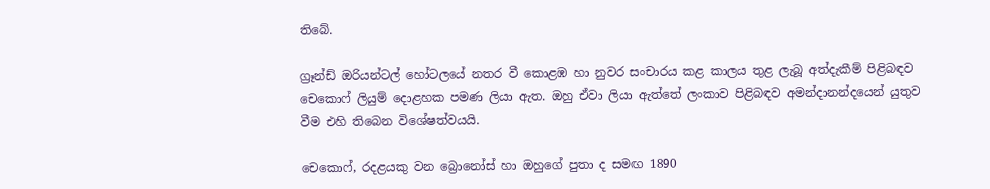තිබේ.

ග්‍රෑන්ඩ් ඔරියන්ටල් හෝටලයේ නතර වී කොළඹ හා නුවර සංචාරය කළ කාලය තුළ ලැබූ අත්දැකීම් පිළිබඳව චෙකොෆ් ලියුම් දොළහක පමණ ලියා ඇත. ඔහු ඒවා ලියා ඇත්තේ ලංකාව පිළිබඳව අමන්දානන්දයෙන් යුතුව වීම එහි තිබෙන විශේෂත්වයයි.

චෙකොෆ්, රදළයකු වන බ්‍රොනෝස් හා ඔහුගේ පුතා ද සමඟ 1890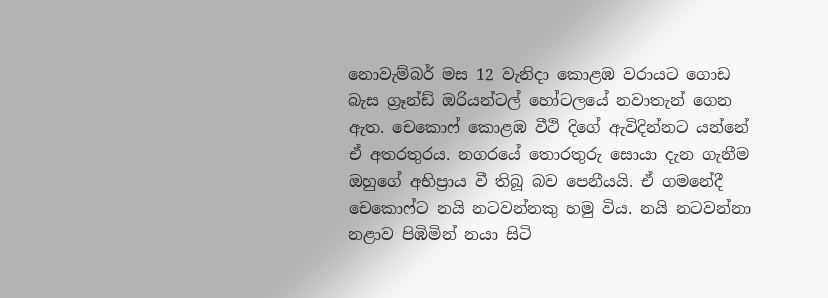නොවැම්බර් මස 12 වැනිදා කොළඹ වරායට ගොඩ බැස ග්‍රෑන්ඩ් ඔරියන්ටල් හෝටලයේ නවාතැන් ගෙන ඇත. චෙකොෆ් කොළඹ වීථි දිගේ ඇවිදින්නට යන්නේ ඒ අතරතුරය. නගරයේ තොරතුරු සොයා දැන ගැනීම ඔහුගේ අභිප්‍රාය වී තිබූ බව පෙනීයයි. ඒ ගමනේදී චෙකොෆ්ට නයි නටවන්නකු හමු විය. නයි නටවන්නා නළාව පිඹිමින් නයා සිටි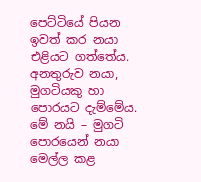පෙට්ටියේ පියන ඉවත් කර නයා එළියට ගත්තේය. අනතුරුව නයා, මුගටියකු හා පොරයට දැම්මේය. මේ නයි – මුගටි පොරයෙන් නයා මෙල්ල කළ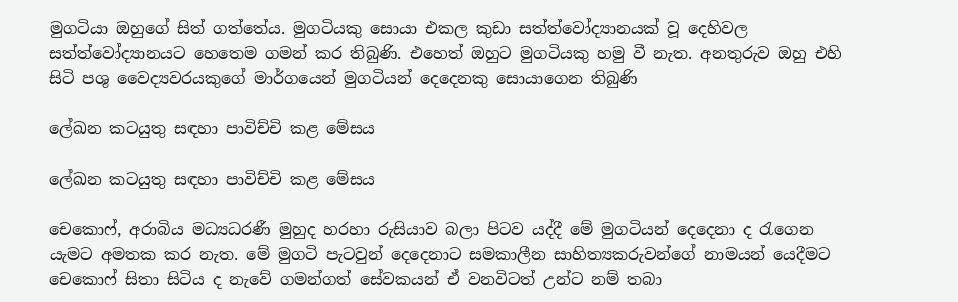මුගටියා ඔහුගේ සිත් ගත්තේය. මුගටියකු සොයා එකල කුඩා සත්ත්වෝද්‍යානයක් වූ දෙහිවල සත්ත්වෝද්‍යානයට හෙතෙම ගමන් කර තිබුණි. එහෙත් ඔහුට මුගටියකු හමු වී නැත. අනතුරුව ඔහු එහි සිටි පශු වෛද්‍යවරයකුගේ මාර්ගයෙන් මුගටියන් දෙදෙනකු සොයාගෙන තිබුණි

ලේඛන කටයුතු සඳහා පාවිච්චි කළ මේසය

ලේඛන කටයුතු සඳහා පාවිච්චි කළ මේසය

චෙකොෆ්, අරාබිය මධ්‍යධරණී මුහුද හරහා රුසියාව බලා පිටව යද්දී මේ මුගටියන් දෙදෙනා ද රැගෙන යැමට අමතක කර නැත. මේ මුගටි පැටවුන් දෙදෙනාට සමකාලීන සාහිත්‍යකරුවන්ගේ නාමයන් යෙදීමට චෙකොෆ් සිතා සිටිය ද නැවේ ගමන්ගත් සේවකයන් ඒ වනවිටත් උන්ට නම් තබා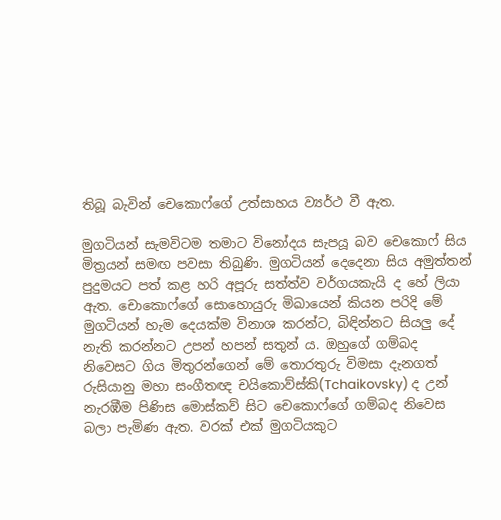තිබූ බැවින් චෙකොෆ්ගේ උත්සාහය ව්‍යර්ථ වී ඇත.

මුගටියන් සැමවිටම තමාට විනෝදය සැපයූ බව චෙකොෆ් සිය මිත්‍රයන් සමඟ පවසා තිබුණි. මුගටියන් දෙදෙනා සිය අමුත්තන් පුදුමයට පත් කළ හරි අපූරු සත්ත්ව වර්ගයකැයි ද හේ ලියා ඇත. චොකොෆ්ගේ සොහොයුරු මිඛායෙන් කියන පරිදි මේ මුගටියන් හැම දෙයක්ම විනාශ කරන්ට, බිඳින්නට සියලු දේ නැති කරන්නට උපන් හපන් සතුන් ය. ඔහුගේ ගම්බද නිවෙසට ගිය මිතුරන්ගෙන් මේ තොරතුරු විමසා දැනගත් රුසියානු මහා සංගීතඥ චයිකොව්ස්කි(Tchaikovsky) ද උන් නැරඹීම පිණිස මොස්කව් සිට චෙකොෆ්ගේ ගම්බද නිවෙස බලා පැමිණ ඇත. වරක් එක් මුගටියකුට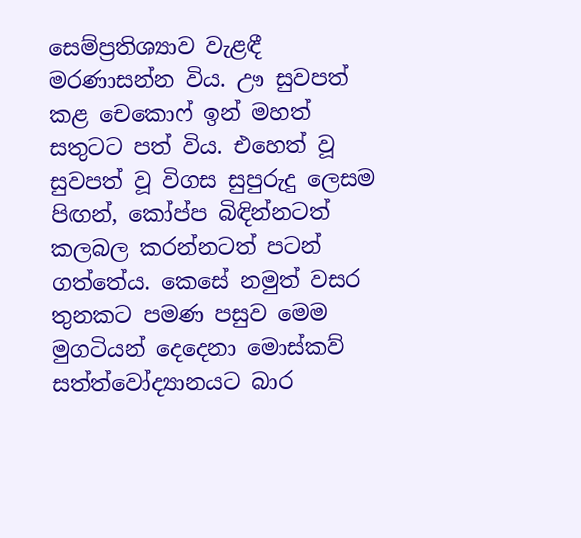සෙම්ප්‍රතිශ්‍යාව වැළඳී මරණාසන්න විය. ඌ සුවපත් කළ චෙ‍කොෆ් ඉන් මහත් සතුටට පත් විය. එහෙත් වූ සුවපත් වූ විගස සුපුරුදු ලෙසම පිඟන්, කෝප්ප බිඳින්නටත් කලබල කරන්නටත් පටන් ගත්තේය. කෙසේ නමුත් වසර තුනකට පමණ පසුව මෙම මුගටියන් දෙදෙනා මොස්කව් සත්ත්වෝද්‍යානයට බාර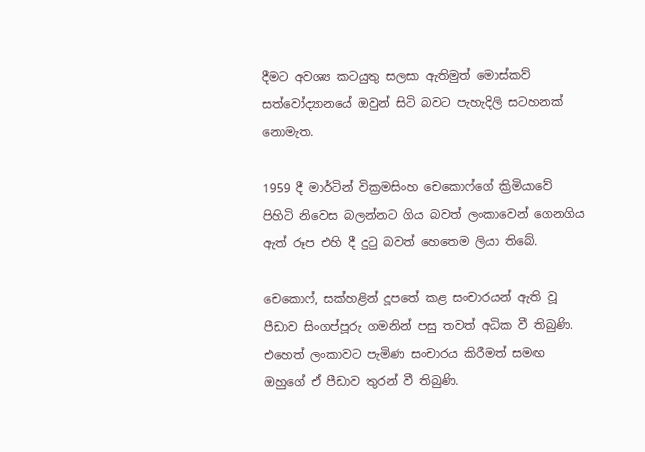දීමට අවශ්‍ය කටයුතු සලසා ඇතිමුත් මොස්කව් සත්වෝද්‍යානයේ ඔවුන් සිටි බවට පැහැදිලි සටහනක් නොමැත.

1959 දී මාර්ටින් වික්‍රමසිංහ චෙකොෆ්ගේ ක්‍රිමියාවේ පිහිටි නිවෙස බලන්නට ගිය බවත් ලංකාවෙන් ගෙනගිය ඇත් රූප එහි දී දුටු බවත් හෙතෙම ලියා තිබේ.

චෙකොෆ්, සක්හළින් දූපතේ කළ සංචාරයන් ඇති වූ පීඩාව සිංගප්පූරු ගමනින් පසු තවත් අධික වී තිබුණි. එහෙත් ලංකාවට පැමිණ සංචාරය කිරීමත් සමඟ ඔහුගේ ඒ පීඩාව තුරන් වී තිබුණි.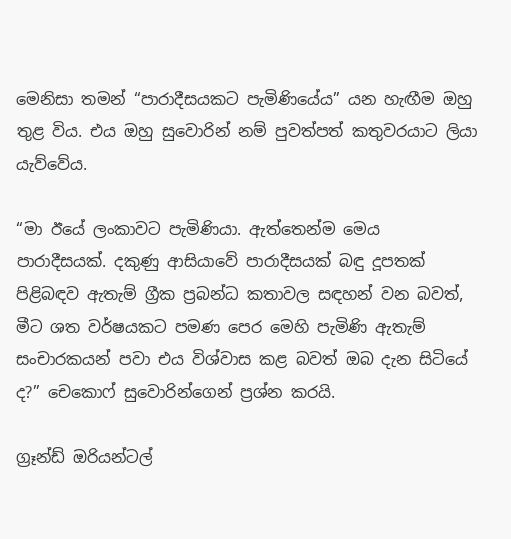මෙනිසා තමන් “පාරාදීසයකට පැමිණියේය” යන හැඟීම ඔහු තුළ විය. එය ඔහු සුවොරින් නම් පුවත්පත් කතුවරයාට ලියා යැව්වේය.

“මා ඊයේ ලංකාවට පැමිණියා. ඇත්තෙන්ම මෙය පාරාදීසයක්. දකුණු ආසියාවේ පාරාදීසයක් බඳු දූපතක් පිළිබඳව ඇතැම් ග්‍රීක ප්‍රබන්ධ කතාවල සඳහන් වන බවත්, මීට ශත වර්ෂයකට පමණ පෙර මෙහි පැමිණි ඇතැම් සංචාරකයන් පවා එය විශ්වාස කළ බවත් ඔබ දැන සිටියේ ද?” චෙකොෆ් සුවොරින්ගෙන් ප්‍රශ්න කරයි.

ග්‍රෑන්ඩ් ඔරියන්ටල්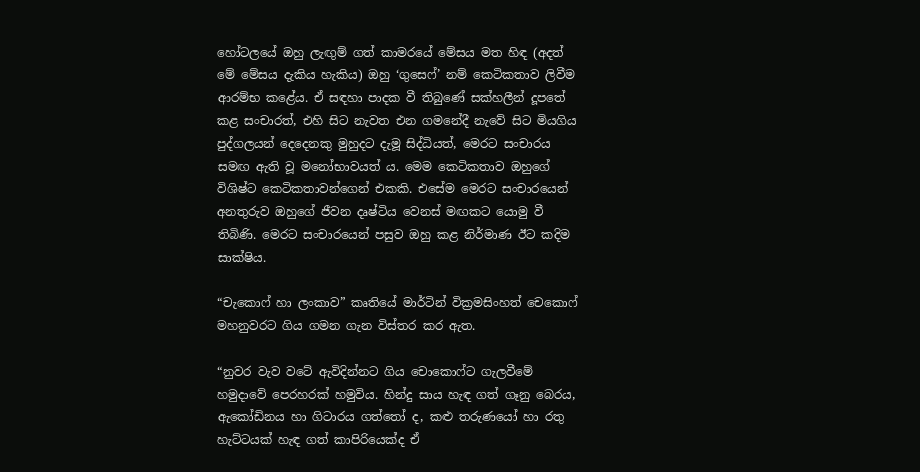හෝටලයේ ඔහු ලැඟුම් ගත් කාමරයේ මේසය මත හිඳ (අදත් මේ මේසය දැකිය හැකිය) ඔහු ‘ගුසෙෆ්’ නම් කෙටිකතාව ලිවීම ආරම්භ කළේය. ඒ සඳහා පාදක වී තිබුණේ සක්හලීන් දූපතේ කළ සංචාරත්, එහි සිට නැවත එන ගමනේදී නැවේ සිට මියගිය පුද්ගලයන් දෙදෙනකු මුහුදට දැමූ සිද්ධියත්, මෙරට සංචාරය සමඟ ඇති වූ මනෝභාවයත් ය. මෙම කෙටිකතාව ඔහුගේ විශිෂ්ට කෙටිකතාවන්ගෙන් එකකි. එසේම මෙරට සංචාරයෙන් අනතුරුව ඔහුගේ ජීවන දෘෂ්ටිය වෙනස් මඟකට යොමු වී තිබිණි. මෙරට සංචාරයෙන් පසුව ඔහු කළ නිර්මාණ ඊට කදිම සාක්ෂිය.

“චැකොෆ් හා ලංකාව” කෘතියේ මාර්ටින් වික්‍රමසිංහත් චෙකොෆ් මහනුවරට ගිය ගමන ගැන විස්තර කර ඇත.

“නුවර වැව වටේ ඇවිදින්නට ගිය චොකොෆ්ට ගැලවීමේ හමුදාවේ පෙරහරක් හමුවිය. හින්දු සාය හැඳ ගත් ගෑනු බෙරය, ඇකෝඩිනය හා ගිටාරය ගත්තෝ ද, කළු තරුණයෝ හා රතු හැට්ටයක් හැඳ ගත් කාපිරියෙක්ද ඒ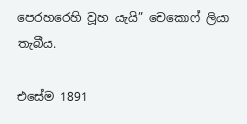පෙරහරෙහි වූහ යැයි” චෙකොෆ් ලියා තැබීය.

එසේම 1891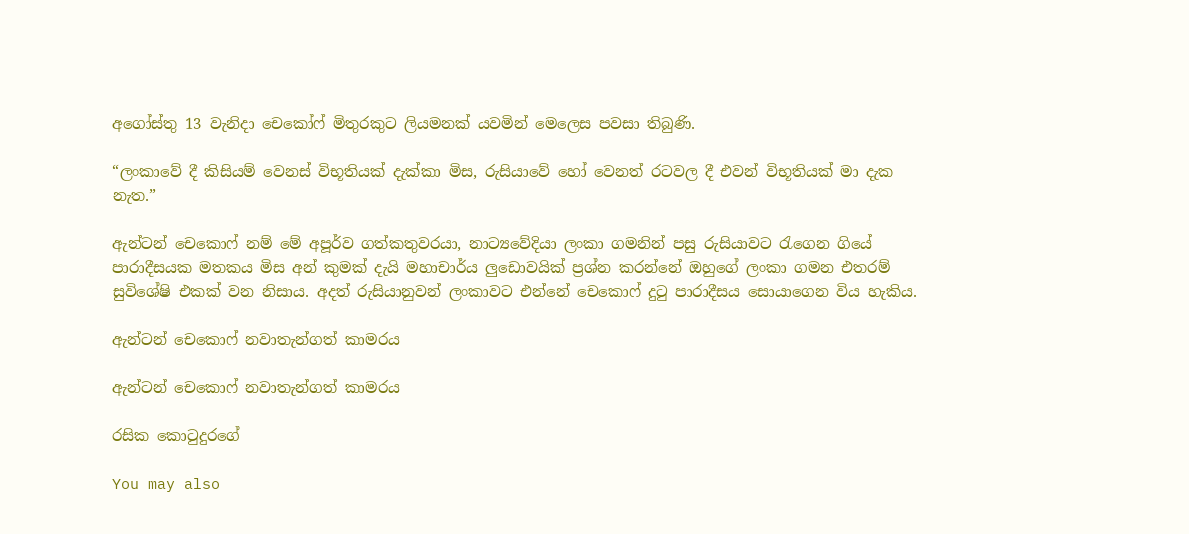අගෝස්තු 13 වැනිදා චෙකෝෆ් මිතුරකුට ලියමනක් යවමින් මෙලෙස පවසා තිබුණි.

“ලංකාවේ දී කිසියම් වෙනස් විභූතියක් දැක්කා මිස, රුසියාවේ හෝ වෙනත් රටවල දී එවන් විභූතියක් මා දැක නැත.”

ඇන්ටන් චෙකොෆ් නම් මේ අපූර්ව ගත්කතුවරයා, නාට්‍යවේදියා ලංකා ගමනින් පසු රුසියාවට රැගෙන ගියේ පාරාදීසයක මතකය මිස අන් කුමක් දැයි මහාචාර්ය ලුඩොවයික් ප්‍රශ්න කරන්නේ ඔහුගේ ලංකා ගමන එතරම් සුවිශේෂි එකක් වන නිසාය. අදත් රුසියානුවන් ලංකාවට එන්නේ චෙකොෆ් දුටු පාරාදීසය සොයාගෙන විය හැකිය.

ඇන්ටන් චෙකොෆ් නවාතැන්ගත් කාමරය

ඇන්ටන් චෙකොෆ් නවාතැන්ගත් කාමරය

රසික කොටුදුරගේ

You may also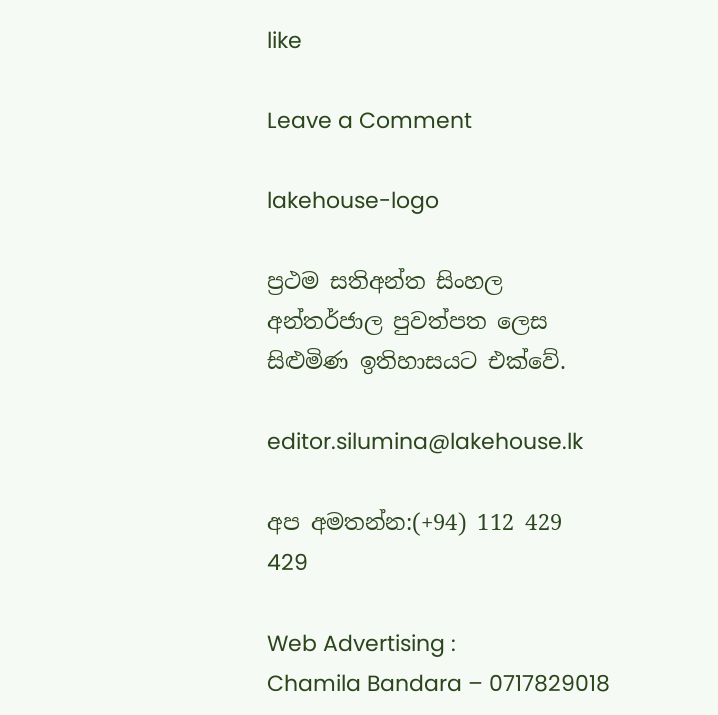like

Leave a Comment

lakehouse-logo

ප්‍රථම සතිඅන්ත සිංහල අන්තර්ජාල පුවත්පත ලෙස සිළුමිණ ඉතිහාසයට එක්වේ.

editor.silumina@lakehouse.lk

අප අමතන්න:(+94) 112 429 429

Web Advertising :
Chamila Bandara – 0717829018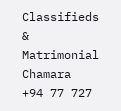Classifieds & Matrimonial
Chamara  +94 77 727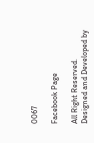0067

Facebook Page

All Right Reserved. Designed and Developed by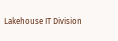Lakehouse IT Division